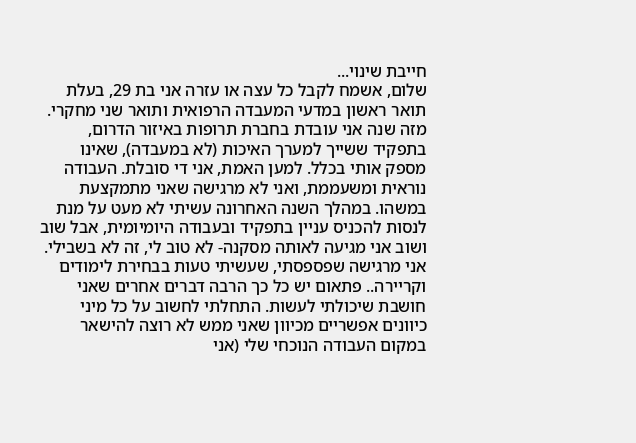חייבת שינוי...
שלום, אשמח לקבל כל עצה או עזרה אני בת 29, בעלת תואר ראשון במדעי המעבדה הרפואית ותואר שני מחקרי. מזה שנה אני עובדת בחברת תרופות באיזור הדרום, בתפקיד ששייך למערך האיכות (לא במעבדה), שאינו מספק אותי בכלל. למען האמת, אני די סובלת. העבודה נוראית ומשעממת, ואני לא מרגישה שאני מתמקצעת במשהו. במהלך השנה האחרונה עשיתי לא מעט על מנת לנסות להכניס עניין בתפקיד ובעבודה היומיומית, אבל שוב ושוב אני מגיעה לאותה מסקנה- לא טוב לי, זה לא בשבילי. אני מרגישה שפספסתי, שעשיתי טעות בבחירת לימודים וקריירה.. פתאום יש כל כך הרבה דברים אחרים שאני חושבת שיכולתי לעשות. התחלתי לחשוב על כל מיני כיוונים אפשריים מכיוון שאני ממש לא רוצה להישאר במקום העבודה הנוכחי שלי (אני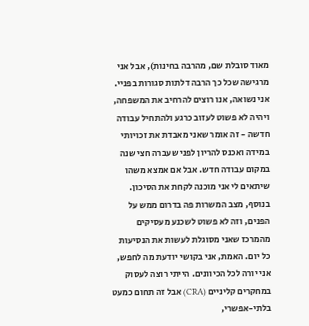מאוד סובלת שם, מהרבה בחינות), אבל אני מרגישה שכל כך הרבה דלתות סגורות בפניי. אני נשואה, אנו רוצים להרחיב את המשפחה, ויהיה לא פשוט לעזוב כרגע ולהתחיל עבודה חדשה - זה אומר שאני מאבדת את זכויותי במידה ואכנס להריון לפני שעברה חצי שנה במקום עבודה חדש. אבל אם אמצא משהו שיתאים לי אני מוכנה לקחת את הסיכון. בנוסף, מצב המשרות פה בדרום ממש על הפנים, וזה לא פשוט לשכנע מעסיקים מהמרכז שאני מסוגלת לעשות את הנסיעות כל יום. האמת, אני בקושי יודעת מה לחפש, אני יורה לכל הכיוונים. הייתי רוצה לעסוק במחקרים קליניים (CRA) אבל זה תחום כמעט בלתי-אפשרי,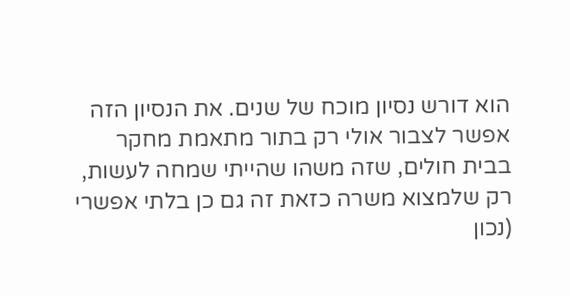הוא דורש נסיון מוכח של שנים. את הנסיון הזה אפשר לצבור אולי רק בתור מתאמת מחקר בבית חולים, שזה משהו שהייתי שמחה לעשות, רק שלמצוא משרה כזאת זה גם כן בלתי אפשרי (נכון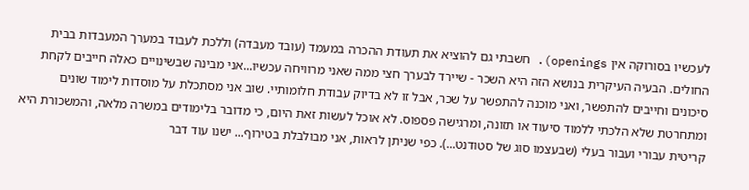לעכשיו בסורוקה אין openings). חשבתי גם להוציא את תעודת ההכרה במעמד (עובד מעבדה) וללכת לעבוד במערך המעבדות בבית החולים. הבעיה העיקרית בנושא הזה היא השכר - שיירד לבערך חצי ממה שאני מרוויחה עכשיו...אני מבינה שבשינויים כאלה חייבים לקחת סיכונים וחייבים להתפשר, ואני מוכנה להתפשר על שכר, אבל זו לא בדיוק עבודת חלומותיי. שוב אני מסתכלת על מוסדות לימוד שונים ומתחרטת שלא הלכתי ללמוד סיעוד או תזונה, ומרגישה פספוס. לא אוכל לעשות זאת היום, כי מדובר בלימודים במשרה מלאה, והמשכורת היא קריטית עבורי ועבור בעלי (שבעצמו סוג של סטודנט...). כפי שניתן לראות, אני מבולבלת בטירוף... ישנו עוד דבר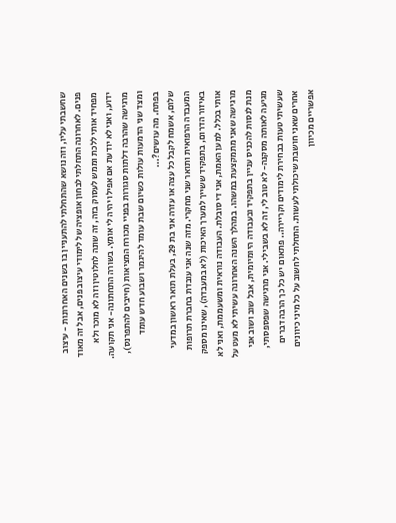שחשבתי עליו, וזה נושא שהתחלתי להתעניין בו בשנים האחרונות - עיצוב פנים. לאחרונה התחלתי לבחון אופציה של לימודי עיצוב פנים, אבל זה מאוד מפחיד אותי ללכת וממש לעסוק בזה, זה שונה לחלוטין וזה לא מוכר ולא ידוע, ואני לא יודעת אם אפילו יהיה לי אומץ. בשורה התחתונה- אני תקועה. מרגישה שהרבה דלתות סגורות בפניי מכורח המציאות (חייבים להתפרנס), ומצד שני הדמעות עולות כשיום שבת עומד להיגמר ושבוע חדש עומד בפתח. מה עושים?...
שלום, אשמח לקבל כל עצה או עזרה אני בת 29, בעלת תואר ראשון במדעי המעבדה הרפואית ותואר שני מחקרי. מזה שנה אני עובדת בחברת תרופות באיזור הדרום, בתפקיד ששייך למערך האיכות (לא במעבדה), שאינו מספק אותי בכלל. למען האמת, אני די סובלת. העבודה נוראית ומשעממת, ואני לא מרגישה שאני מתמקצעת במשהו. במהלך השנה האחרונה עשיתי לא מעט על מנת לנסות להכניס עניין בתפקיד ובעבודה היומיומית, אבל שוב ושוב אני מגיעה לאותה מסקנה- לא טוב לי, זה לא בשבילי. אני מרגישה שפספסתי, שעשיתי טעות בבחירת לימודים וקריירה.. פתאום יש כל כך הרבה דברים אחרים שאני חושבת שיכולתי לעשות. התחלתי לחשוב על כל מיני כיוונים אפשריים מכיוון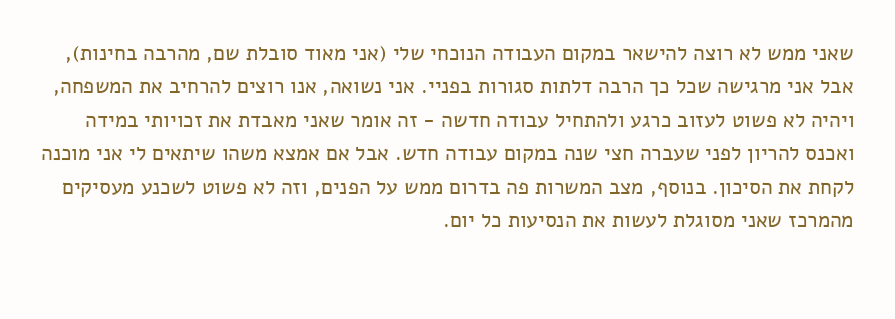שאני ממש לא רוצה להישאר במקום העבודה הנוכחי שלי (אני מאוד סובלת שם, מהרבה בחינות), אבל אני מרגישה שכל כך הרבה דלתות סגורות בפניי. אני נשואה, אנו רוצים להרחיב את המשפחה, ויהיה לא פשוט לעזוב כרגע ולהתחיל עבודה חדשה - זה אומר שאני מאבדת את זכויותי במידה ואכנס להריון לפני שעברה חצי שנה במקום עבודה חדש. אבל אם אמצא משהו שיתאים לי אני מוכנה לקחת את הסיכון. בנוסף, מצב המשרות פה בדרום ממש על הפנים, וזה לא פשוט לשכנע מעסיקים מהמרכז שאני מסוגלת לעשות את הנסיעות כל יום.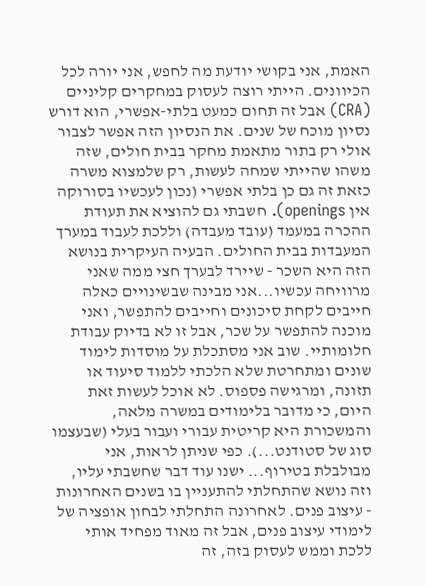האמת, אני בקושי יודעת מה לחפש, אני יורה לכל הכיוונים. הייתי רוצה לעסוק במחקרים קליניים (CRA) אבל זה תחום כמעט בלתי-אפשרי, הוא דורש נסיון מוכח של שנים. את הנסיון הזה אפשר לצבור אולי רק בתור מתאמת מחקר בבית חולים, שזה משהו שהייתי שמחה לעשות, רק שלמצוא משרה כזאת זה גם כן בלתי אפשרי (נכון לעכשיו בסורוקה אין openings). חשבתי גם להוציא את תעודת ההכרה במעמד (עובד מעבדה) וללכת לעבוד במערך המעבדות בבית החולים. הבעיה העיקרית בנושא הזה היא השכר - שיירד לבערך חצי ממה שאני מרוויחה עכשיו...אני מבינה שבשינויים כאלה חייבים לקחת סיכונים וחייבים להתפשר, ואני מוכנה להתפשר על שכר, אבל זו לא בדיוק עבודת חלומותיי. שוב אני מסתכלת על מוסדות לימוד שונים ומתחרטת שלא הלכתי ללמוד סיעוד או תזונה, ומרגישה פספוס. לא אוכל לעשות זאת היום, כי מדובר בלימודים במשרה מלאה, והמשכורת היא קריטית עבורי ועבור בעלי (שבעצמו סוג של סטודנט...). כפי שניתן לראות, אני מבולבלת בטירוף... ישנו עוד דבר שחשבתי עליו, וזה נושא שהתחלתי להתעניין בו בשנים האחרונות - עיצוב פנים. לאחרונה התחלתי לבחון אופציה של לימודי עיצוב פנים, אבל זה מאוד מפחיד אותי ללכת וממש לעסוק בזה, זה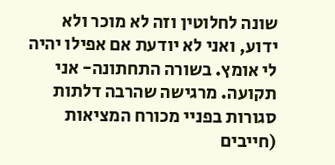שונה לחלוטין וזה לא מוכר ולא ידוע, ואני לא יודעת אם אפילו יהיה לי אומץ. בשורה התחתונה- אני תקועה. מרגישה שהרבה דלתות סגורות בפניי מכורח המציאות (חייבים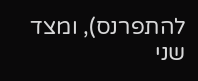להתפרנס), ומצד שני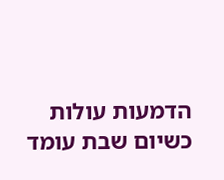הדמעות עולות כשיום שבת עומד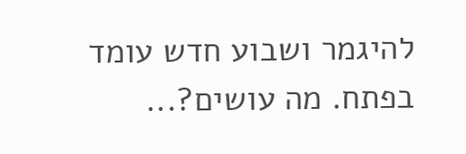להיגמר ושבוע חדש עומד בפתח. מה עושים?...